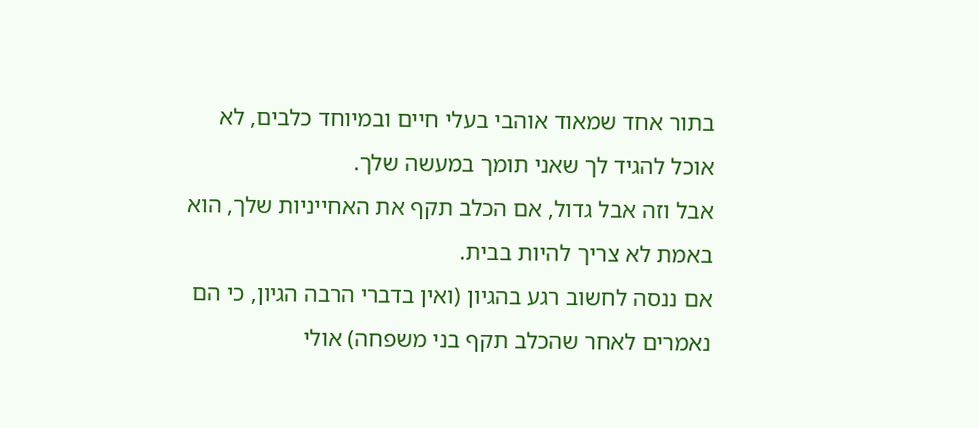בתור אחד שמאוד אוהבי בעלי חיים ובמיוחד כלבים, לא אוכל להגיד לך שאני תומך במעשה שלך.
אבל וזה אבל גדול, אם הכלב תקף את האחייניות שלך, הוא באמת לא צריך להיות בבית.
אם ננסה לחשוב רגע בהגיון (ואין בדברי הרבה הגיון, כי הם נאמרים לאחר שהכלב תקף בני משפחה) אולי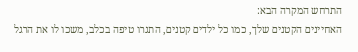התרחש המקרה הבא:
האחיינים הקטנים שלך, כמו כל ילדים קטנים, התגרו טיפה בכלב, משכו לו את הרגל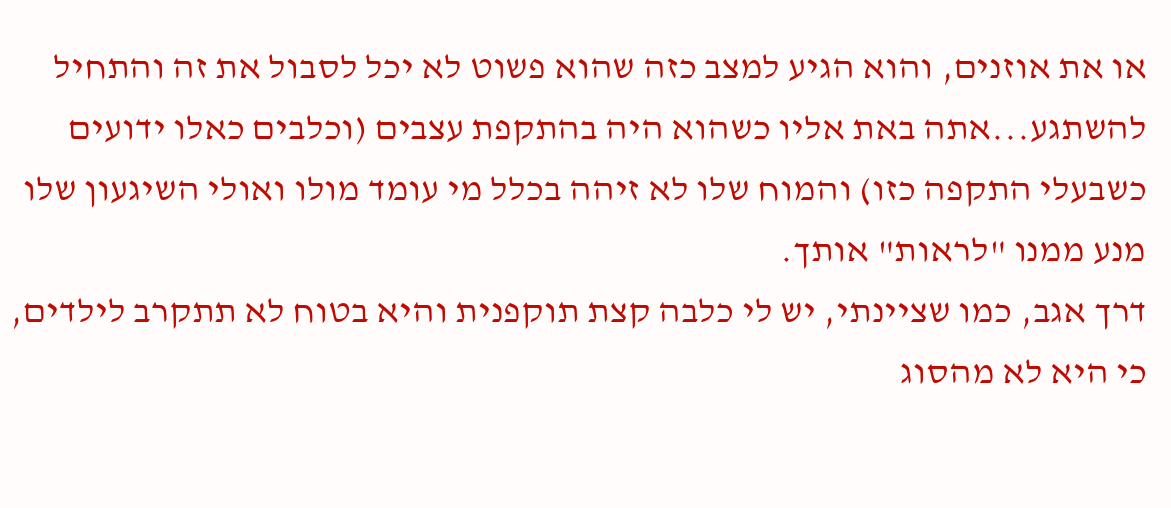או את אוזנים, והוא הגיע למצב כזה שהוא פשוט לא יכל לסבול את זה והתחיל להשתגע...אתה באת אליו כשהוא היה בהתקפת עצבים (וכלבים כאלו ידועים כשבעלי התקפה כזו) והמוח שלו לא זיהה בכלל מי עומד מולו ואולי השיגעון שלו מנע ממנו "לראות" אותך.
דרך אגב, כמו שציינתי, יש לי כלבה קצת תוקפנית והיא בטוח לא תתקרב לילדים, כי היא לא מהסוג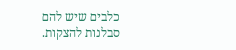כלבים שיש להם סבלנות להצקות.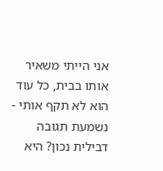אני הייתי משאיר אותו בבית, כל עוד הוא לא תקף אותי - נשמעת תגובה דבילית נכון? היא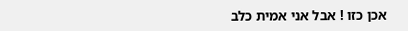אכן כזו ! אבל אני אמית כלב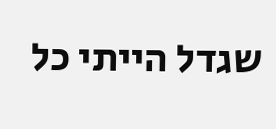שגדל הייתי כל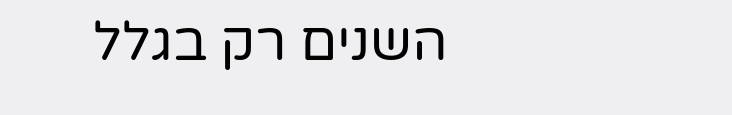השנים רק בגלל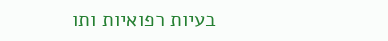בעיות רפואיות ותו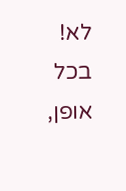לא!
בכל אופן,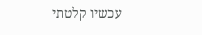עכשיו קלטתי